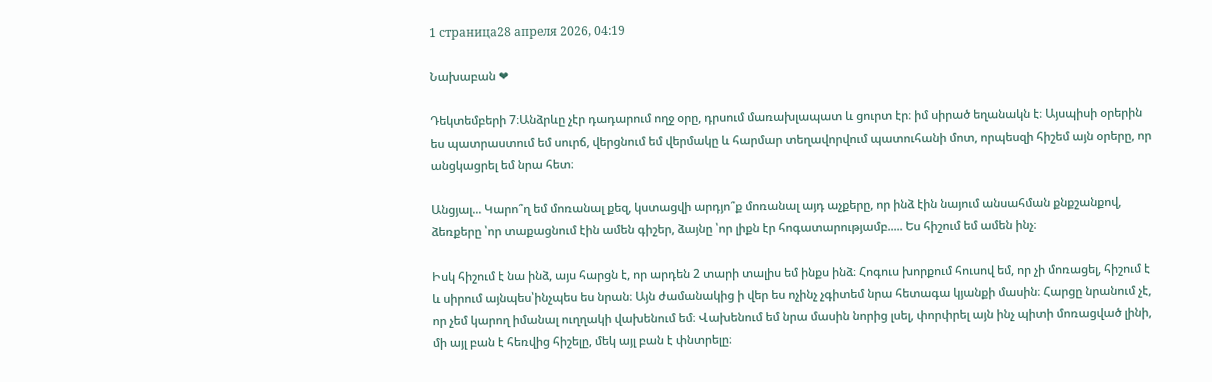1 страница28 апреля 2026, 04:19

Նախաբան ❤

Դեկտեմբերի 7։Անձրևը չէր դադարում ողջ օրը, դրսում մառախլապատ և ցուրտ էր։ իմ սիրած եղանակն է։ Այսպիսի օրերին ես պատրաստում եմ սուրճ, վերցնում եմ վերմակը և հարմար տեղավորվում պատուհանի մոտ, որպեսզի հիշեմ այն օրերը, որ անցկացրել եմ նրա հետ։

Անցյալ... Կարո՞ղ եմ մոռանալ քեզ, կստացվի արդյո՞ք մոռանալ այդ աչքերը, որ ինձ էին նայում անսահման քնքշանքով, ձեռքերը ՝որ տաքացնում էին ամեն գիշեր, ձայնը ՝որ լիքն էր հոգատարությամբ..... Ես հիշում եմ ամեն ինչ։

Իսկ հիշում է նա ինձ, այս հարցն է, որ արդեն 2 տարի տալիս եմ ինքս ինձ։ Հոգուս խորքում հուսով եմ, որ չի մոռացել, հիշում է և սիրում այնպես՝ինչպես ես նրան։ Այն ժամանակից ի վեր ես ոչինչ չգիտեմ նրա հետագա կյանքի մասին։ Հարցը նրանում չէ, որ չեմ կարող իմանալ ուղղակի վախենում եմ։ Վախենում եմ նրա մասին նորից լսել, փորփրել այն ինչ պիտի մոռացված լինի, մի այլ բան է հեռվից հիշելը, մեկ այլ բան է փնտրելը։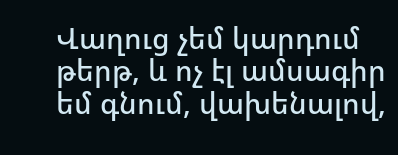Վաղուց չեմ կարդում թերթ, և ոչ էլ ամսագիր եմ գնում, վախենալով,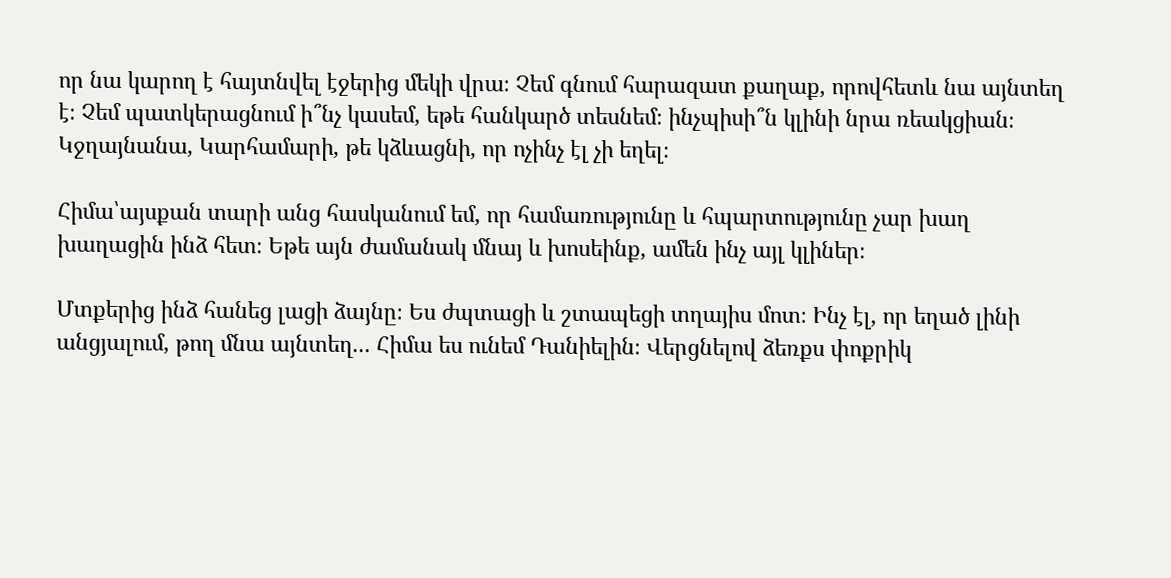որ նա կարող է հայտնվել էջերից մեկի վրա։ Չեմ գնում հարազատ քաղաք, որովհետև նա այնտեղ է։ Չեմ պատկերացնում ի՞նչ կասեմ, եթե հանկարծ տեսնեմ։ ինչպիսի՞ն կլինի նրա ռեակցիան։ Կջղայնանա, Կարհամարի, թե կձևացնի, որ ոչինչ էլ չի եղել։

Հիմա՝այսքան տարի անց հասկանում եմ, որ համառությունը և հպարտությունը չար խաղ խաղացին ինձ հետ։ Եթե այն ժամանակ մնայ և խոսեինք, ամեն ինչ այլ կլիներ։

Մտքերից ինձ հանեց լացի ձայնը։ Ես ժպտացի և շտապեցի տղայիս մոտ։ Ինչ էլ, որ եղած լինի անցյալում, թող մնա այնտեղ... Հիմա ես ունեմ Դանիելին։ Վերցնելով ձեռքս փոքրիկ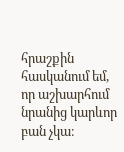հրաշքին հասկանում եմ, որ աշխարհում նրանից կարևոր բան չկա։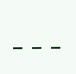---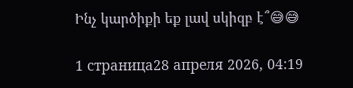Ինչ կարծիքի եք լավ սկիզբ է՞😅😅

1 страница28 апреля 2026, 04:19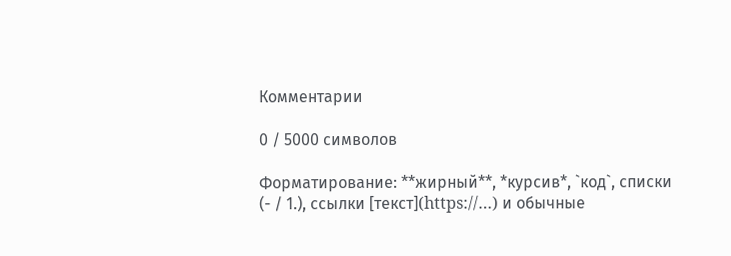Комментарии

0 / 5000 символов

Форматирование: **жирный**, *курсив*, `код`, списки (- / 1.), ссылки [текст](https://…) и обычные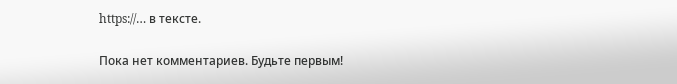https://… в тексте.

Пока нет комментариев. Будьте первым!